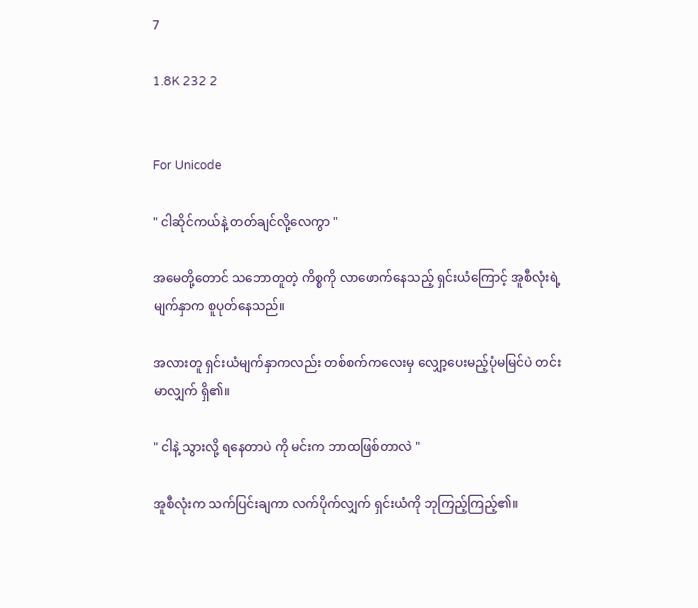7

1.8K 232 2


For Unicode

" ငါဆိုင်ကယ်နဲ့ တတ်ချင်လို့လေကွာ "

အမေတို့တောင် သဘောတူတဲ့ ကိစ္စကို လာဖောက်နေသည့် ရှင်းယံကြောင့် အူစီလုံးရဲ့ မျက်နှာက စူပုတ်နေသည်။

အလားတူ ရှင်းယံမျက်နှာကလည်း တစ်စက်ကလေးမှ လျှော့ပေးမည့်ပုံမမြင်ပဲ တင်းမာလျှက် ရှိ၏။

" ငါနဲ့ သွားလို့ ရနေတာပဲ ကို မင်းက ဘာထဖြစ်တာလဲ "

အူစီလုံးက သက်ပြင်းချကာ လက်ပိုက်လျှက် ရှင်းယံကို ဘုကြည့်ကြည့်၏။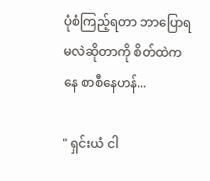ပုံစံကြည့်ရတာ ဘာပြောရမလဲဆိုတာကို စိတ်ထဲကနေ စာစီနေဟန်...

" ရှင်းယံ ငါ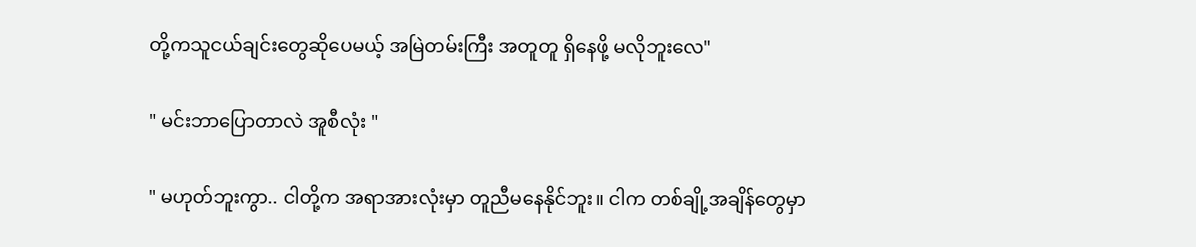တို့ကသူငယ်ချင်းတွေဆိုပေမယ့် အမြဲတမ်းကြီး အတူတူ ရှိနေဖို့ မလိုဘူးလေ"

" မင်းဘာပြောတာလဲ အူစီလုံး "

" မဟုတ်ဘူးကွာ.. ငါတို့က အရာအားလုံးမှာ တူညီမနေနိုင်ဘူး။ ငါက တစ်ချို့အချိန်တွေမှာ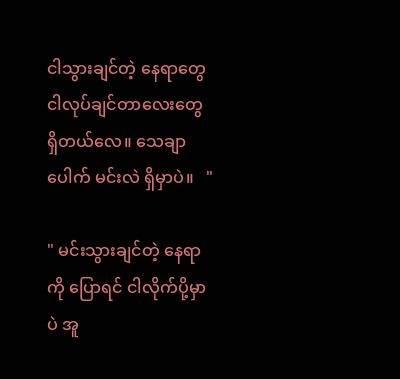ငါသွားချင်တဲ့ နေရာတွေ ငါလုပ်ချင်တာလေးတွေ ရှိတယ်လေ။ သေချာပေါက် မင်းလဲ ရှိမှာပဲ။   "

" မင်းသွားချင်တဲ့ နေရာ ကို ပြောရင် ငါလိုက်ပို့မှာပဲ အူ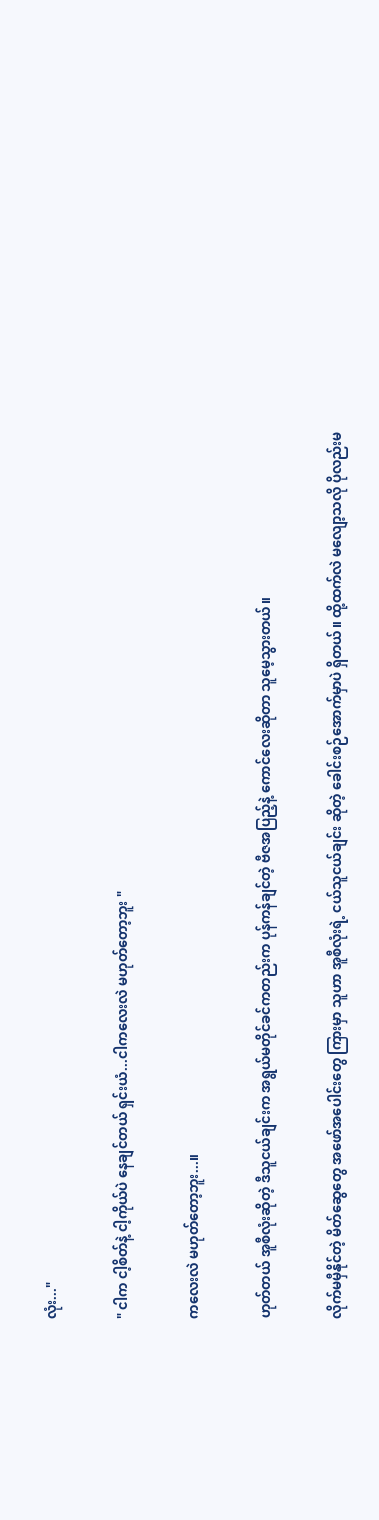လုံး..."

" ငါက ငါ့စိတ်နဲ့ ငါ့ကိုယ်ပဲ နေချင်တယ် ရှင်းယံ...ငါကလေးလဲ မဟုတ်တော့ဘူး "

ကလေးလဲ မဟုတ်တော့ဘူး...။

ဟုတ်တယ် အူစီလုံးဆိုတဲ့ ဒီသူငယ်ချင်းက အရွယ်မတိုင်ခင်ကတည်းက ပုန်ကန်ချင်တဲ့ ဗီဇအပြည့်နဲ့ ကောင်လေးဆိုတာ သူမေ့သွားတယ်။

လိုက်မမှီနိုင်တဲ့ မိတ်ဆွေတွေ အဖော်အပေါင်းတွေ ကြားမှာ သူဟာ အူစီလုံးရဲ့ ငယ်သူငယ်ချင်း ဆိုတဲ့ ခေါင်းစဉ်အောက်မှာပဲ ရှိတယ်။ ထို့ထက်လဲ မလျော့သလို ပိုလည်းမ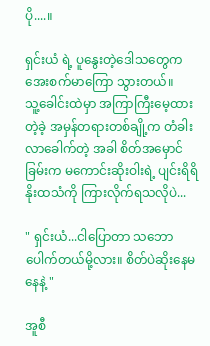ပို....။

ရှင်းယံ ရဲ့ ပူနွေးတဲ့ဒေါသတွေက အေးစက်မာကြော သွားတယ်။
သူ့‌ခေါင်းထဲမှာ အကြာကြီးမေ့ထားတဲ့ခဲ့ အမှန်တရားတစ်ချို့က တံခါးလာခေါက်တဲ့ အခါ စိတ်အမှောင်ခြမ်းက မကောင်းဆိုးဝါးရဲ့ ပျင်းရိရိ နိုးထသံကို ကြားလိုက်ရသလိုပဲ...

" ရှင်းယံ...ငါပြောတာ သဘောပေါက်တယ်မို့လား။ စိတ်ပဲဆိုးနေမနေနဲ့ "

အူစီ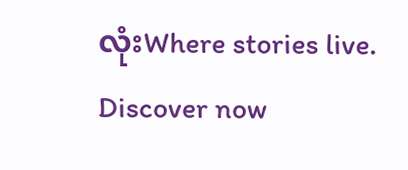လုံးWhere stories live. Discover now